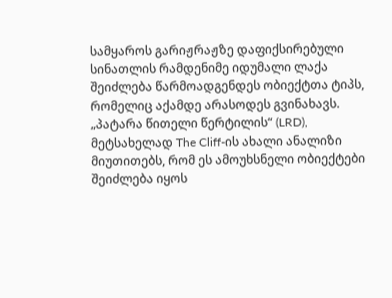სამყაროს გარიჟრაჟზე დაფიქსირებული სინათლის რამდენიმე იდუმალი ლაქა შეიძლება წარმოადგენდეს ობიექტთა ტიპს, რომელიც აქამდე არასოდეს გვინახავს.
„პატარა წითელი წერტილის“ (LRD), მეტსახელად The Cliff-ის ახალი ანალიზი მიუთითებს, რომ ეს ამოუხსნელი ობიექტები შეიძლება იყოს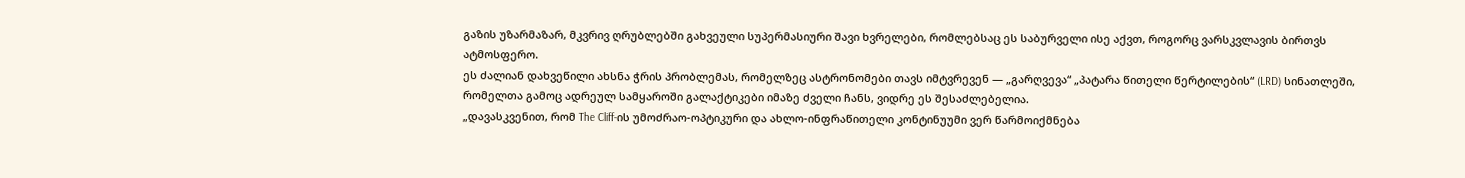გაზის უზარმაზარ, მკვრივ ღრუბლებში გახვეული სუპერმასიური შავი ხვრელები, რომლებსაც ეს საბურველი ისე აქვთ, როგორც ვარსკვლავის ბირთვს ატმოსფერო.
ეს ძალიან დახვეწილი ახსნა ჭრის პრობლემას, რომელზეც ასტრონომები თავს იმტვრევენ — „გარღვევა“ „პატარა წითელი წერტილების“ (LRD) სინათლეში, რომელთა გამოც ადრეულ სამყაროში გალაქტიკები იმაზე ძველი ჩანს, ვიდრე ეს შესაძლებელია.
„დავასკვენით, რომ The Cliff-ის უმოძრაო-ოპტიკური და ახლო-ინფრაწითელი კონტინუუმი ვერ წარმოიქმნება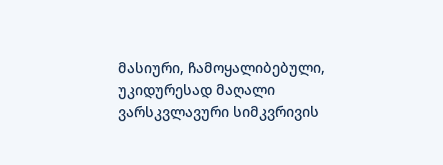მასიური, ჩამოყალიბებული, უკიდურესად მაღალი ვარსკვლავური სიმკვრივის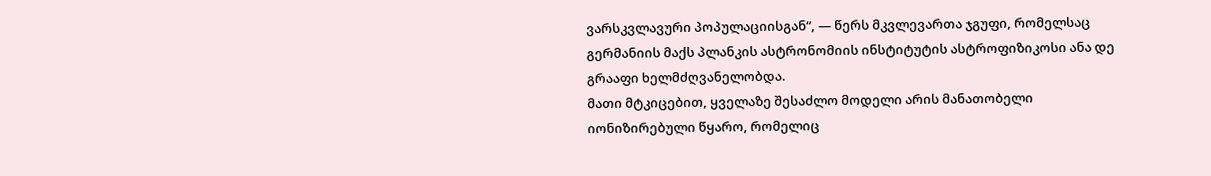ვარსკვლავური პოპულაციისგან“, — წერს მკვლევართა ჯგუფი, რომელსაც გერმანიის მაქს პლანკის ასტრონომიის ინსტიტუტის ასტროფიზიკოსი ანა დე გრააფი ხელმძღვანელობდა.
მათი მტკიცებით, ყველაზე შესაძლო მოდელი არის მანათობელი იონიზირებული წყარო, რომელიც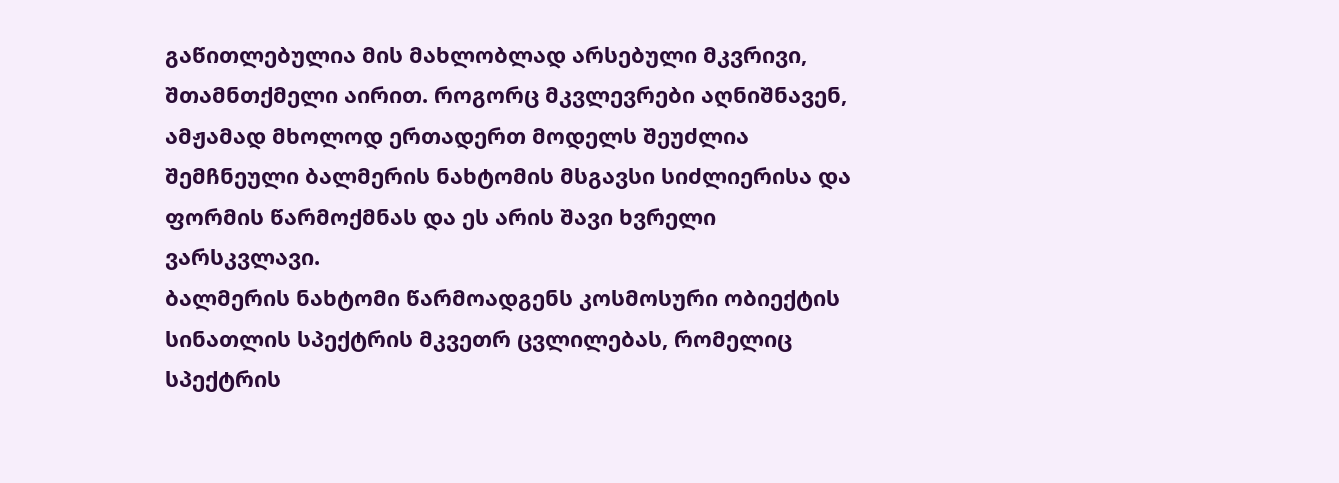გაწითლებულია მის მახლობლად არსებული მკვრივი, შთამნთქმელი აირით. როგორც მკვლევრები აღნიშნავენ, ამჟამად მხოლოდ ერთადერთ მოდელს შეუძლია შემჩნეული ბალმერის ნახტომის მსგავსი სიძლიერისა და ფორმის წარმოქმნას და ეს არის შავი ხვრელი ვარსკვლავი.
ბალმერის ნახტომი წარმოადგენს კოსმოსური ობიექტის სინათლის სპექტრის მკვეთრ ცვლილებას, რომელიც სპექტრის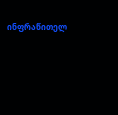ინფრაწითელ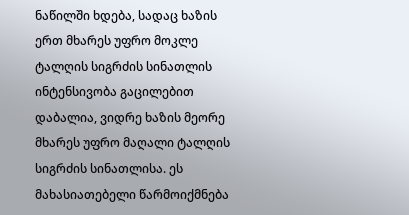ნაწილში ხდება, სადაც ხაზის ერთ მხარეს უფრო მოკლე ტალღის სიგრძის სინათლის ინტენსივობა გაცილებით დაბალია, ვიდრე ხაზის მეორე მხარეს უფრო მაღალი ტალღის სიგრძის სინათლისა. ეს მახასიათებელი წარმოიქმნება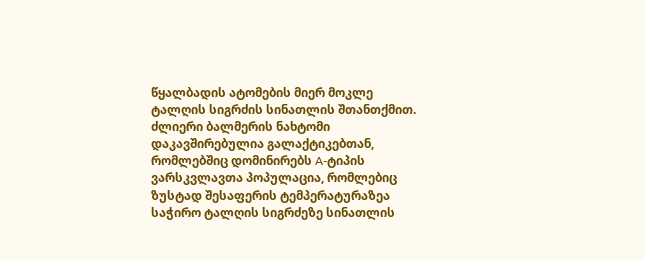წყალბადის ატომების მიერ მოკლე ტალღის სიგრძის სინათლის შთანთქმით.
ძლიერი ბალმერის ნახტომი დაკავშირებულია გალაქტიკებთან, რომლებშიც დომინირებს A-ტიპის ვარსკვლავთა პოპულაცია, რომლებიც ზუსტად შესაფერის ტემპერატურაზეა საჭირო ტალღის სიგრძეზე სინათლის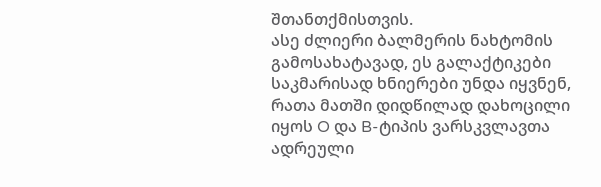შთანთქმისთვის.
ასე ძლიერი ბალმერის ნახტომის გამოსახატავად, ეს გალაქტიკები საკმარისად ხნიერები უნდა იყვნენ, რათა მათში დიდწილად დახოცილი იყოს O და B-ტიპის ვარსკვლავთა ადრეული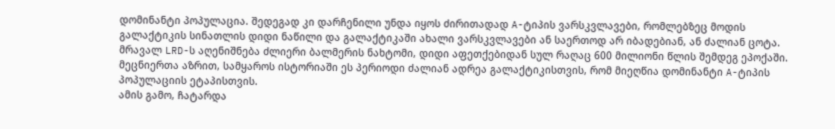დომინანტი პოპულაცია. შედეგად კი დარჩენილი უნდა იყოს ძირითადად A-ტიპის ვარსკვლავები, რომლებზეც მოდის გალაქტიკის სინათლის დიდი ნაწილი და გალაქტიკაში ახალი ვარსკვლავები ან საერთოდ არ იბადებიან, ან ძალიან ცოტა.
მრავალ LRD-ს აღენიშნება ძლიერი ბალმერის ნახტომი, დიდი აფეთქებიდან სულ რაღაც 600 მილიონი წლის შემდეგ ეპოქაში. მეცნიერთა აზრით, სამყაროს ისტორიაში ეს პერიოდი ძალიან ადრეა გალაქტიკისთვის, რომ მიეღწია დომინანტი A-ტიპის პოპულაციის ეტაპისთვის.
ამის გამო, ჩატარდა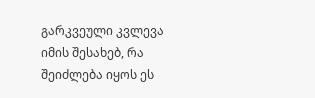გარკვეული კვლევა იმის შესახებ, რა შეიძლება იყოს ეს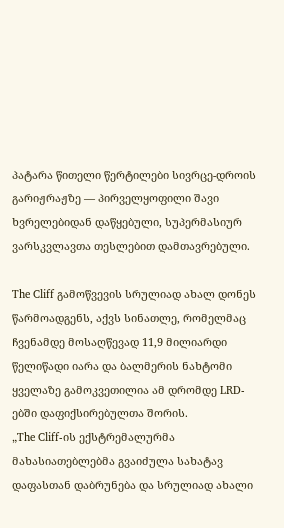პატარა წითელი წერტილები სივრცე-დროის გარიჟრაჟზე — პირველყოფილი შავი ხვრელებიდან დაწყებული, სუპერმასიურ ვარსკვლავთა თესლებით დამთავრებული.

The Cliff გამოწვევის სრულიად ახალ დონეს წარმოადგენს, აქვს სინათლე, რომელმაც ჩვენამდე მოსაღწევად 11,9 მილიარდი წელიწადი იარა და ბალმერის ნახტომი ყველაზე გამოკვეთილია ამ დრომდე LRD-ებში დაფიქსირებულთა შორის.
„The Cliff-ის ექსტრემალურმა მახასიათებლებმა გვაიძულა სახატავ დაფასთან დაბრუნება და სრულიად ახალი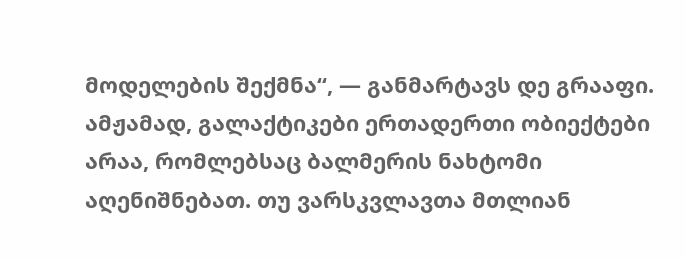მოდელების შექმნა“, — განმარტავს დე გრააფი.
ამჟამად, გალაქტიკები ერთადერთი ობიექტები არაა, რომლებსაც ბალმერის ნახტომი აღენიშნებათ. თუ ვარსკვლავთა მთლიან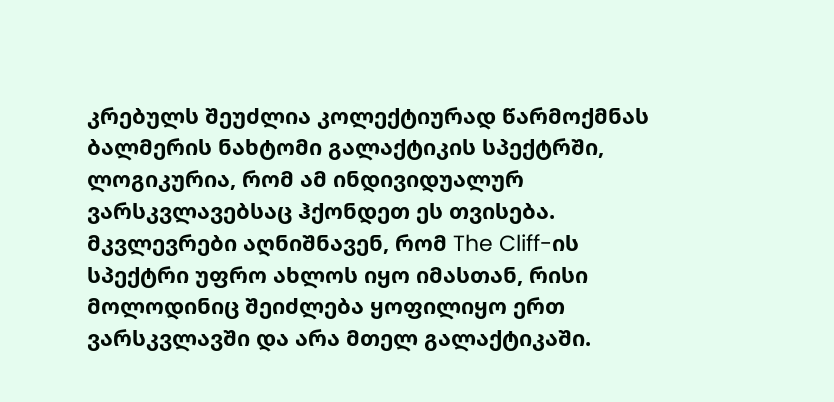კრებულს შეუძლია კოლექტიურად წარმოქმნას ბალმერის ნახტომი გალაქტიკის სპექტრში, ლოგიკურია, რომ ამ ინდივიდუალურ ვარსკვლავებსაც ჰქონდეთ ეს თვისება. მკვლევრები აღნიშნავენ, რომ The Cliff-ის სპექტრი უფრო ახლოს იყო იმასთან, რისი მოლოდინიც შეიძლება ყოფილიყო ერთ ვარსკვლავში და არა მთელ გალაქტიკაში.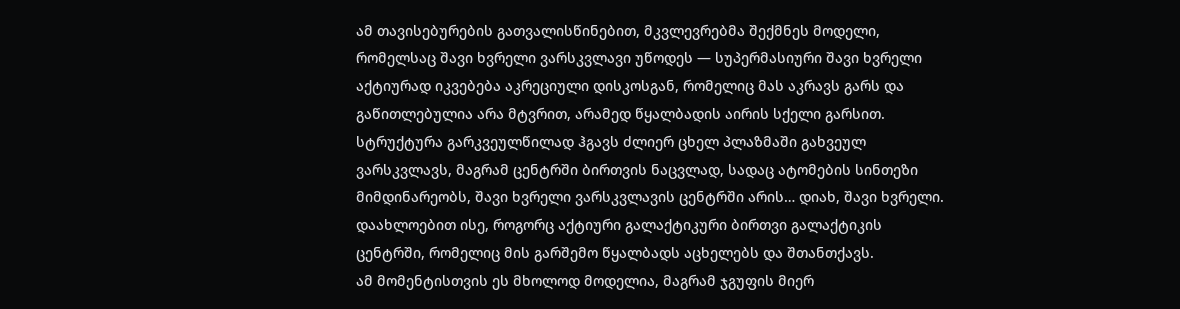ამ თავისებურების გათვალისწინებით, მკვლევრებმა შექმნეს მოდელი, რომელსაც შავი ხვრელი ვარსკვლავი უწოდეს — სუპერმასიური შავი ხვრელი აქტიურად იკვებება აკრეციული დისკოსგან, რომელიც მას აკრავს გარს და გაწითლებულია არა მტვრით, არამედ წყალბადის აირის სქელი გარსით.
სტრუქტურა გარკვეულწილად ჰგავს ძლიერ ცხელ პლაზმაში გახვეულ ვარსკვლავს, მაგრამ ცენტრში ბირთვის ნაცვლად, სადაც ატომების სინთეზი მიმდინარეობს, შავი ხვრელი ვარსკვლავის ცენტრში არის… დიახ, შავი ხვრელი. დაახლოებით ისე, როგორც აქტიური გალაქტიკური ბირთვი გალაქტიკის ცენტრში, რომელიც მის გარშემო წყალბადს აცხელებს და შთანთქავს.
ამ მომენტისთვის ეს მხოლოდ მოდელია, მაგრამ ჯგუფის მიერ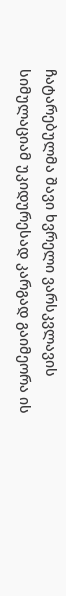ჩატარებულმა შავი ხვრელი ვარსკვლავის სიმულაციამ უკიდურესად კარგად გაიმეორა ის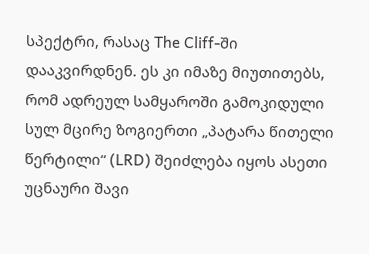სპექტრი, რასაც The Cliff-ში დააკვირდნენ. ეს კი იმაზე მიუთითებს, რომ ადრეულ სამყაროში გამოკიდული სულ მცირე ზოგიერთი „პატარა წითელი წერტილი“ (LRD) შეიძლება იყოს ასეთი უცნაური შავი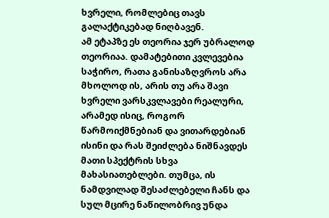ხვრელი, რომლებიც თავს გალაქტიკებად ნიღბავენ.
ამ ეტაპზე ეს თეორია ჯერ უბრალოდ თეორიაა. დამატებითი კვლევებია საჭირო, რათა განისაზღვროს არა მხოლოდ ის, არის თუ არა შავი ხვრელი ვარსკვლავები რეალური, არამედ ისიც, როგორ წარმოიქმნებიან და ვითარდებიან ისინი და რას შეიძლება ნიშნავდეს მათი სპექტრის სხვა მახასიათებლები. თუმცა, ის ნამდვილად შესაძლებელი ჩანს და სულ მცირე ნაწილობრივ უნდა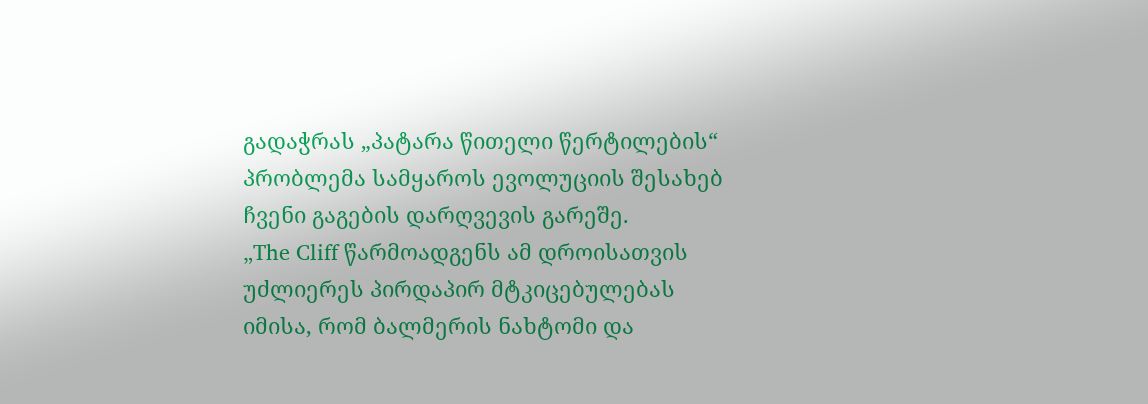გადაჭრას „პატარა წითელი წერტილების“ პრობლემა სამყაროს ევოლუციის შესახებ ჩვენი გაგების დარღვევის გარეშე.
„The Cliff წარმოადგენს ამ დროისათვის უძლიერეს პირდაპირ მტკიცებულებას იმისა, რომ ბალმერის ნახტომი და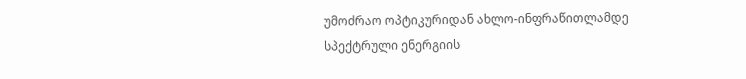უმოძრაო ოპტიკურიდან ახლო-ინფრაწითლამდე სპექტრული ენერგიის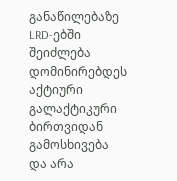განაწილებაზე LRD-ებში შეიძლება დომინირებდეს აქტიური გალაქტიკური ბირთვიდან გამოსხივება და არა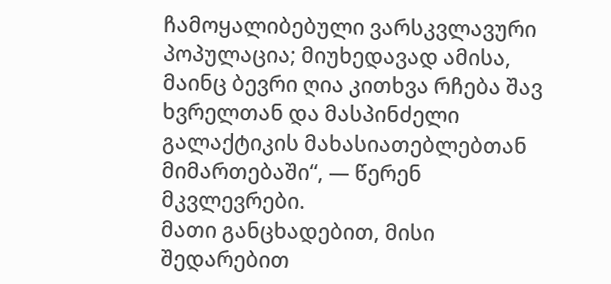ჩამოყალიბებული ვარსკვლავური პოპულაცია; მიუხედავად ამისა, მაინც ბევრი ღია კითხვა რჩება შავ ხვრელთან და მასპინძელი გალაქტიკის მახასიათებლებთან მიმართებაში“, — წერენ მკვლევრები.
მათი განცხადებით, მისი შედარებით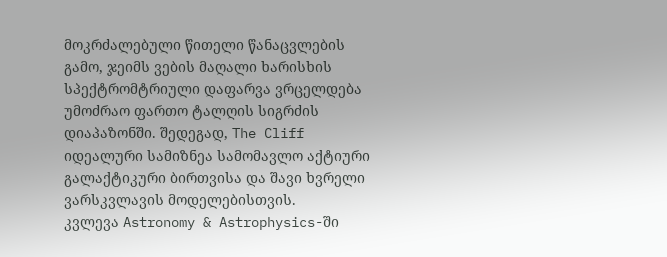მოკრძალებული წითელი წანაცვლების გამო, ჯეიმს ვების მაღალი ხარისხის სპექტრომტრიული დაფარვა ვრცელდება უმოძრაო ფართო ტალღის სიგრძის დიაპაზონში. შედეგად, The Cliff იდეალური სამიზნეა სამომავლო აქტიური გალაქტიკური ბირთვისა და შავი ხვრელი ვარსკვლავის მოდელებისთვის.
კვლევა Astronomy & Astrophysics-ში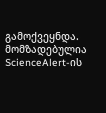გამოქვეყნდა.
მომზადებულია ScienceAlert-ის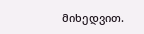მიხედვით.